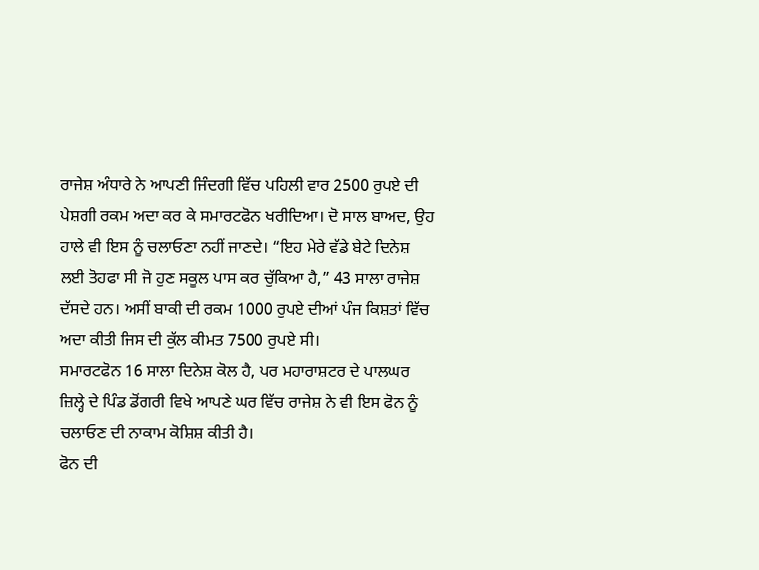ਰਾਜੇਸ਼ ਅੰਧਾਰੇ ਨੇ ਆਪਣੀ ਜਿੰਦਗੀ ਵਿੱਚ ਪਹਿਲੀ ਵਾਰ 2500 ਰੁਪਏ ਦੀ ਪੇਸ਼ਗੀ ਰਕਮ ਅਦਾ ਕਰ ਕੇ ਸਮਾਰਟਫੋਨ ਖਰੀਦਿਆ। ਦੋ ਸਾਲ ਬਾਅਦ, ਉਹ ਹਾਲੇ ਵੀ ਇਸ ਨੂੰ ਚਲਾਓਣਾ ਨਹੀਂ ਜਾਣਦੇ। “ਇਹ ਮੇਰੇ ਵੱਡੇ ਬੇਟੇ ਦਿਨੇਸ਼ ਲਈ ਤੋਹਫਾ ਸੀ ਜੋ ਹੁਣ ਸਕੂਲ ਪਾਸ ਕਰ ਚੁੱਕਿਆ ਹੈ,” 43 ਸਾਲਾ ਰਾਜੇਸ਼ ਦੱਸਦੇ ਹਨ। ਅਸੀਂ ਬਾਕੀ ਦੀ ਰਕਮ 1000 ਰੁਪਏ ਦੀਆਂ ਪੰਜ ਕਿਸ਼ਤਾਂ ਵਿੱਚ ਅਦਾ ਕੀਤੀ ਜਿਸ ਦੀ ਕੁੱਲ ਕੀਮਤ 7500 ਰੁਪਏ ਸੀ।
ਸਮਾਰਟਫੋਨ 16 ਸਾਲਾ ਦਿਨੇਸ਼ ਕੋਲ ਹੈ, ਪਰ ਮਹਾਰਾਸ਼ਟਰ ਦੇ ਪਾਲਘਰ ਜ਼ਿਲ੍ਹੇ ਦੇ ਪਿੰਡ ਡੋਂਗਰੀ ਵਿਖੇ ਆਪਣੇ ਘਰ ਵਿੱਚ ਰਾਜੇਸ਼ ਨੇ ਵੀ ਇਸ ਫੋਨ ਨੂੰ ਚਲਾਓਣ ਦੀ ਨਾਕਾਮ ਕੋਸ਼ਿਸ਼ ਕੀਤੀ ਹੈ।
ਫੋਨ ਦੀ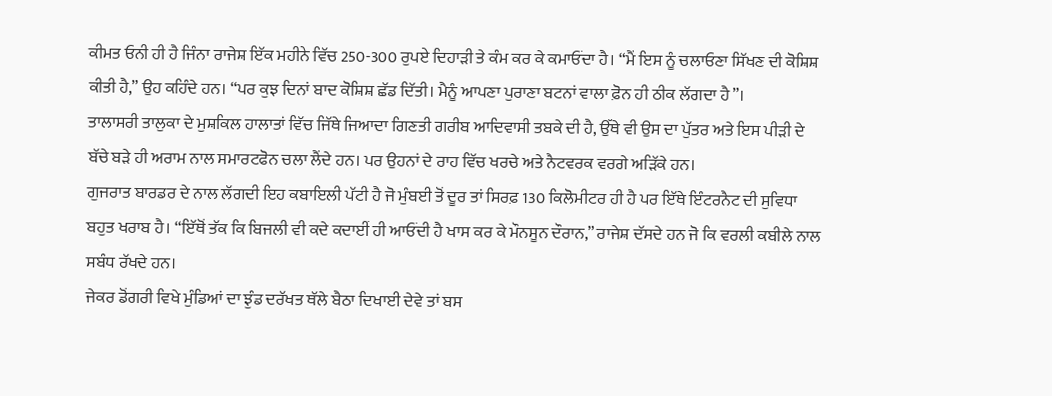ਕੀਮਤ ਓਨੀ ਹੀ ਹੈ ਜਿੰਨਾ ਰਾਜੇਸ਼ ਇੱਕ ਮਹੀਨੇ ਵਿੱਚ 250-300 ਰੁਪਏ ਦਿਹਾੜੀ ਤੇ ਕੰਮ ਕਰ ਕੇ ਕਮਾਓਂਦਾ ਹੈ। “ਮੈਂ ਇਸ ਨੂੰ ਚਲਾਓਣਾ ਸਿੱਖਣ ਦੀ ਕੋਸ਼ਿਸ਼ ਕੀਤੀ ਹੈ,” ਉਹ ਕਹਿੰਦੇ ਹਨ। “ਪਰ ਕੁਝ ਦਿਨਾਂ ਬਾਦ ਕੋਸ਼ਿਸ਼ ਛੱਡ ਦਿੱਤੀ। ਮੈਨੂੰ ਆਪਣਾ ਪੁਰਾਣਾ ਬਟਨਾਂ ਵਾਲਾ ਫ਼ੋਨ ਹੀ ਠੀਕ ਲੱਗਦਾ ਹੈ”।
ਤਾਲਾਸਰੀ ਤਾਲੁਕਾ ਦੇ ਮੁਸ਼ਕਿਲ ਹਾਲਾਤਾਂ ਵਿੱਚ ਜਿੱਥੇ ਜਿਆਦਾ ਗਿਣਤੀ ਗਰੀਬ ਆਦਿਵਾਸੀ ਤਬਕੇ ਦੀ ਹੈ, ਉੱਥੇ ਵੀ ਉਸ ਦਾ ਪੁੱਤਰ ਅਤੇ ਇਸ ਪੀੜੀ ਦੇ ਬੱਚੇ ਬੜੇ ਹੀ ਅਰਾਮ ਨਾਲ ਸਮਾਰਟਫੋਨ ਚਲਾ ਲੈਂਦੇ ਹਨ। ਪਰ ਉਹਨਾਂ ਦੇ ਰਾਹ ਵਿੱਚ ਖਰਚੇ ਅਤੇ ਨੈਟਵਰਕ ਵਰਗੇ ਅੜਿੱਕੇ ਹਨ।
ਗੁਜਰਾਤ ਬਾਰਡਰ ਦੇ ਨਾਲ ਲੱਗਦੀ ਇਹ ਕਬਾਇਲੀ ਪੱਟੀ ਹੈ ਜੋ ਮੁੰਬਈ ਤੋਂ ਦੂਰ ਤਾਂ ਸਿਰਫ਼ 130 ਕਿਲੋਮੀਟਰ ਹੀ ਹੈ ਪਰ ਇੱਥੇ ਇੰਟਰਨੈਟ ਦੀ ਸੁਵਿਧਾ ਬਹੁਤ ਖਰਾਬ ਹੈ। “ਇੱਥੋਂ ਤੱਕ ਕਿ ਬਿਜਲੀ ਵੀ ਕਦੇ ਕਦਾਈਂ ਹੀ ਆਓਂਦੀ ਹੈ ਖਾਸ ਕਰ ਕੇ ਮੌਨਸੂਨ ਦੌਰਾਨ,” ਰਾਜੇਸ਼ ਦੱਸਦੇ ਹਨ ਜੋ ਕਿ ਵਰਲੀ ਕਬੀਲੇ ਨਾਲ ਸਬੰਧ ਰੱਖਦੇ ਹਨ।
ਜੇਕਰ ਡੋਂਗਰੀ ਵਿਖੇ ਮੁੰਡਿਆਂ ਦਾ ਝੁੰਡ ਦਰੱਖਤ ਥੱਲੇ ਬੈਠਾ ਦਿਖਾਈ ਦੇਵੇ ਤਾਂ ਬਸ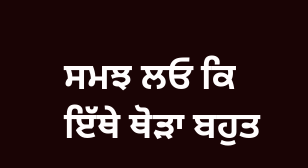ਸਮਝ ਲਓ ਕਿ ਇੱਥੇ ਥੋੜਾ ਬਹੁਤ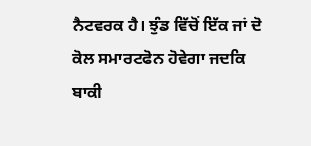ਨੈਟਵਰਕ ਹੈ। ਝੁੰਡ ਵਿੱਚੋਂ ਇੱਕ ਜਾਂ ਦੋ ਕੋਲ ਸਮਾਰਟਫੋਨ ਹੋਵੇਗਾ ਜਦਕਿ ਬਾਕੀ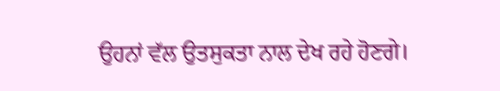ਉਹਨਾਂ ਵੱਲ ਉਤਸੁਕਤਾ ਨਾਲ ਦੇਖ ਰਹੇ ਹੋਣਗੇ।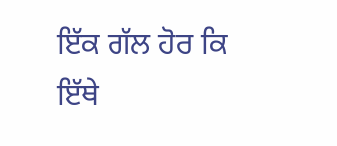ਇੱਕ ਗੱਲ ਹੋਰ ਕਿ ਇੱਥੇ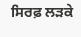ਸਿਰਫ਼ ਲੜਕੇ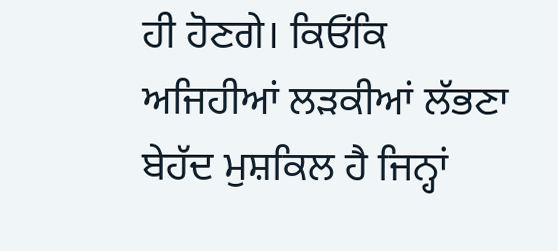ਹੀ ਹੋਣਗੇ। ਕਿਓਂਕਿ ਅਜਿਹੀਆਂ ਲੜਕੀਆਂ ਲੱਭਣਾ ਬੇਹੱਦ ਮੁਸ਼ਕਿਲ ਹੈ ਜਿਨ੍ਹਾਂ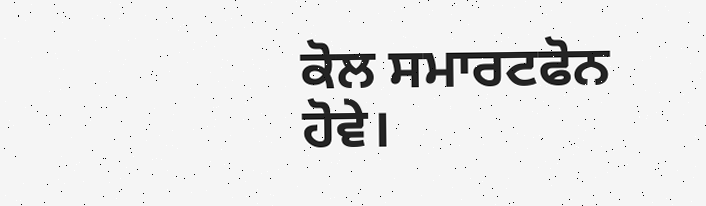ਕੋਲ ਸਮਾਰਟਫੋਨ ਹੋਵੇ।